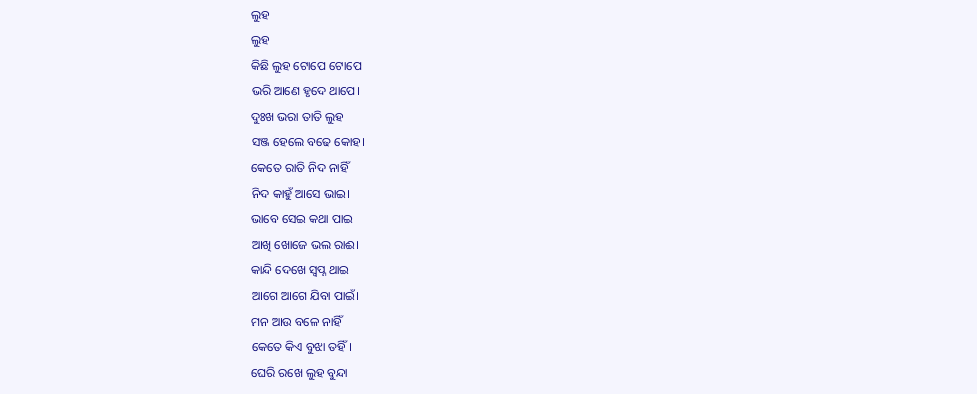ଲୁହ
ଲୁହ
କିଛି ଲୁହ ଟୋପେ ଟୋପେ
ଭରି ଆଣେ ହୃଦେ ଥାପେ।
ଦୁଃଖ ଭରା ତାତି ଲୁହ
ସଞ୍ଜ ହେଲେ ବଢେ କୋହ।
କେତେ ରାତି ନିଦ ନାହିଁ
ନିଦ କାହୁଁ ଆସେ ଭାଇ।
ଭାବେ ସେଇ କଥା ପାଇ
ଆଖି ଖୋଜେ ଭଲ ରାଈ।
କାନ୍ଦି ଦେଖେ ସ୍ବପ୍ନ ଥାଇ
ଆଗେ ଆଗେ ଯିବା ପାଇଁ।
ମନ ଆଉ ବଳେ ନାହିଁ
କେତେ କିଏ ବୁଝା ତହିଁ।
ଘେରି ରଖେ ଲୁହ ବୁନ୍ଦା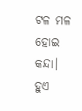ଟଳ ମଳ ହୋଇ କନ୍ଦା।
ହୁଏ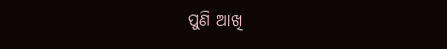ପୁଣି ଆଖି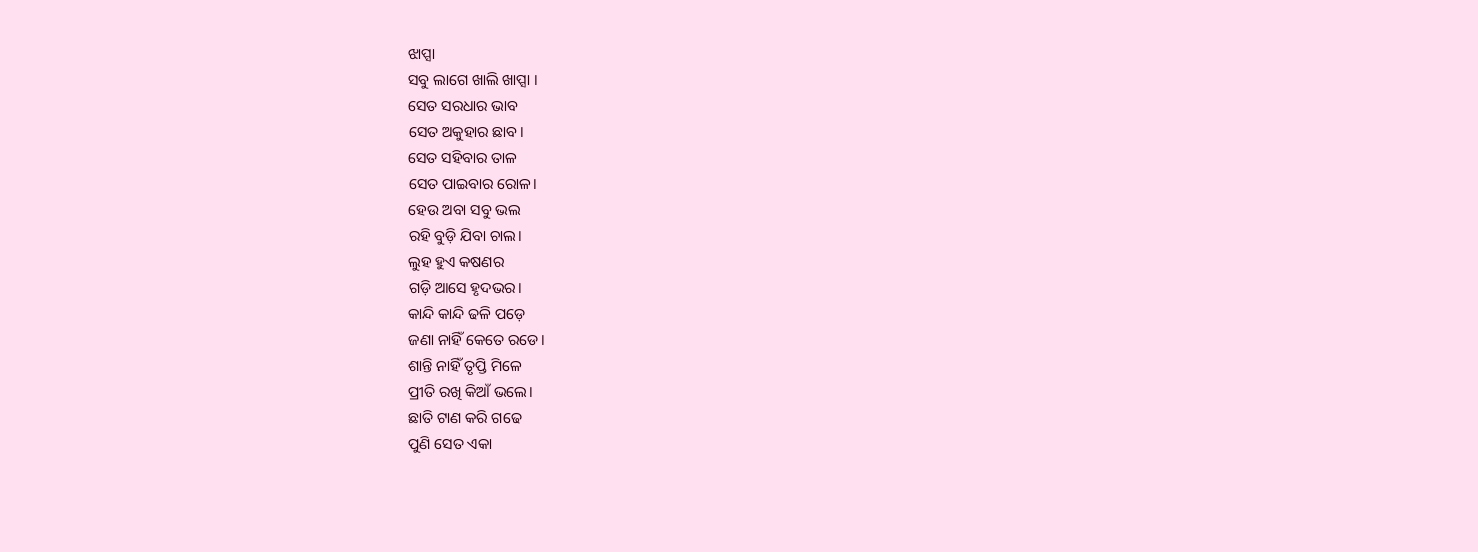ଝାପ୍ସା
ସବୁ ଲାଗେ ଖାଲି ଖାପ୍ସା ।
ସେତ ସରଧାର ଭାବ
ସେତ ଅକୁହାର ଛାବ।
ସେତ ସହିବାର ତାଳ
ସେତ ପାଇବାର ରୋଳ।
ହେଉ ଅବା ସବୁ ଭଲ
ରହି ବୁଡ଼ି ଯିବା ଚାଲ।
ଲୁହ ହୁଏ କଷଣର
ଗଡ଼ି ଆସେ ହୃଦଭର।
କାନ୍ଦି କାନ୍ଦି ଢଳି ପଡ଼େ
ଜଣା ନାହିଁ କେତେ ରଡେ।
ଶାନ୍ତି ନାହିଁ ତୃପ୍ତି ମିଳେ
ପ୍ରୀତି ରଖି କିଆଁ ଭଲେ।
ଛାତି ଟାଣ କରି ଗଢେ
ପୁଣି ସେତ ଏକା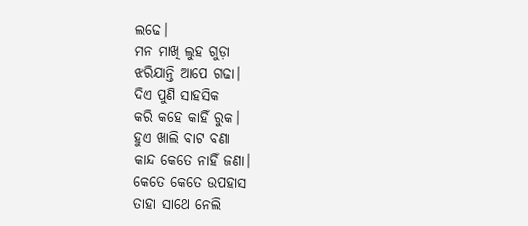ଲଢେ।
ମନ ମାଖି ଲୁହ ଗୁଡ଼ା
ଝରିଯାନ୍ତି ଆପେ ଗଢା।
ଦିଏ ପୁଣି ସାହସିକ
କରି କହେ କାହିଁ ରୁକ।
ହୁଏ ଖାଲି ବାଟ ବଣା
କାନ୍ଦ କେତେ ନାହିଁ ଜଣା।
କେତେ କେତେ ଉପହାସ
ତାହା ସାଥେ ନେଲି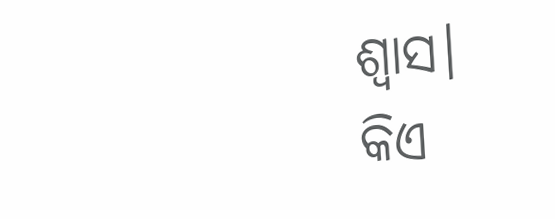ଶ୍ୱାସ।
କିଏ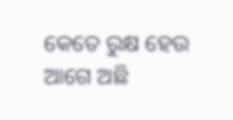କେତେ ରୁକ୍ଷ ହେଉ
ଆଗେ ଅଛି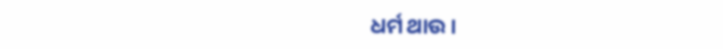ଧର୍ମ ଥାଉ।